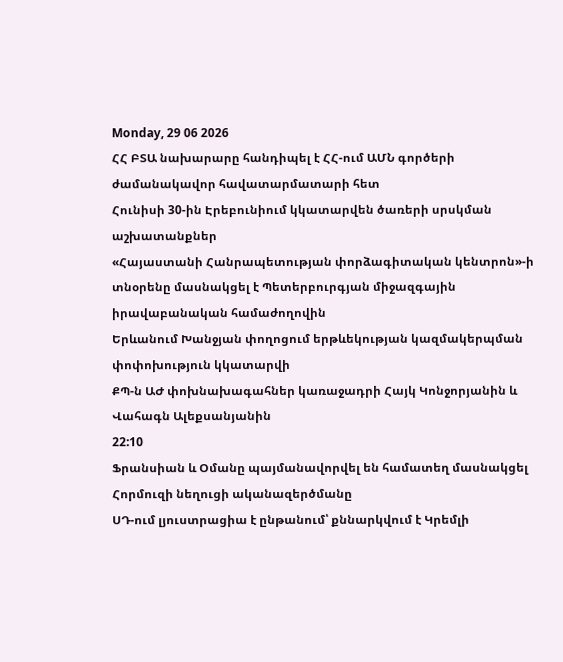Monday, 29 06 2026
ՀՀ ԲՏԱ նախարարը հանդիպել է ՀՀ-ում ԱՄՆ գործերի ժամանակավոր հավատարմատարի հետ
Հունիսի 30-ին Էրեբունիում կկատարվեն ծառերի սրսկման աշխատանքներ
«Հայաստանի Հանրապետության փորձագիտական կենտրոն»-ի տնօրենը մասնակցել է Պետերբուրգյան միջազգային իրավաբանական համաժողովին
Երևանում Խանջյան փողոցում երթևեկության կազմակերպման փոփոխություն կկատարվի
ՔՊ-ն ԱԺ փոխնախագահներ կառաջադրի Հայկ Կոնջորյանին և Վահագն Ալեքսանյանին
22:10
Ֆրանսիան և Օմանը պայմանավորվել են համատեղ մասնակցել Հորմուզի նեղուցի ականազերծմանը
ՍԴ-ում լյուստրացիա է ընթանում՝ քննարկվում է Կրեմլի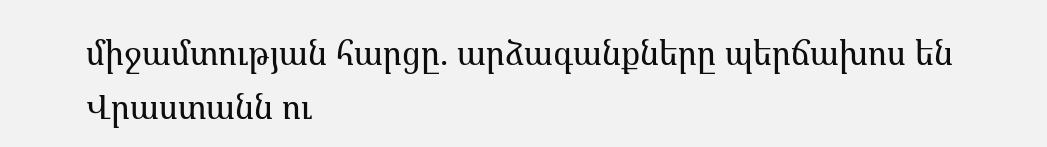միջամտության հարցը. արձագանքները պերճախոս են
Վրաստանն ու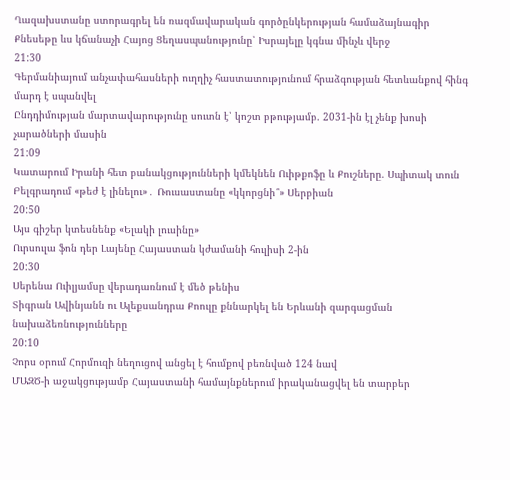Ղազախստանը ստորագրել են ռազմավարական գործընկերության համաձայնագիր
Քնեսեթը ևս կճանաչի Հայոց Ցեղասպանությունը՝ Իսրայելը կգնա մինչև վերջ
21:30
Գերմանիայում անչափահասների ուղղիչ հաստատությունում հրաձգության հետևանքով հինգ մարդ է սպանվել
Ընդդիմության մարտավարությունը սուտն է՝ կոշտ բթությամբ. 2031-ին էլ չենք խոսի չարածների մասին
21:09
Կատարում Իրանի հետ բանակցությունների կմեկնեն Ուիթքոֆը և Քուշները. Սպիտակ տուն
Բելգրադում «թեժ է լինելու»․ Ռուսաստանը «կկորցնի՞» Սերբիան
20:50
Այս գիշեր կտեսնենք «Ելակի լուսինը»
Ուրսուլա ֆոն դեր Լայենը Հայաստան կժամանի հուլիսի 2-ին
20:30
Սերենա Ուիլյամսը վերադառնում է մեծ թենիս
Տիգրան Ավինյանն ու Ալեքսանդրա Քոուլը քննարկել են Երևանի զարգացման նախաձեռնությունները
20:10
Չորս օրում Հորմուզի նեղուցով անցել է հումքով բեռնված 124 նավ
ՄԱԶԾ-ի աջակցությամբ Հայաստանի համայնքներում իրականացվել են տարբեր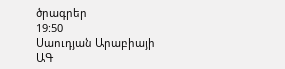ծրագրեր
19:50
Սաուդյան Արաբիայի ԱԳ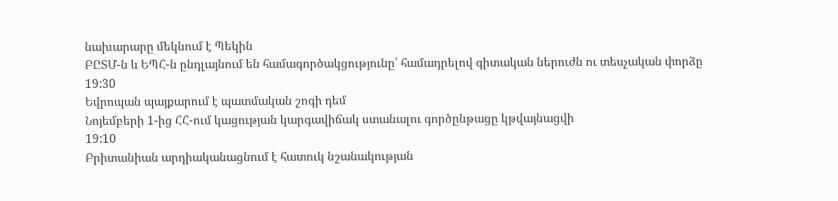նախարարը մեկնում է Պեկին
ԲԸՏՄ-ն և ԵՊՀ-ն ընդլայնում են համագործակցությունը՝ համադրելով գիտական ներուժն ու տեսչական փորձը
19:30
Եվրոպան պայքարում է պատմական շոգի դեմ
Նոյեմբերի 1-ից ՀՀ-ում կացության կարգավիճակ ստանալու գործընթացը կթվայնացվի
19:10
Բրիտանիան արդիականացնում է հատուկ նշանակության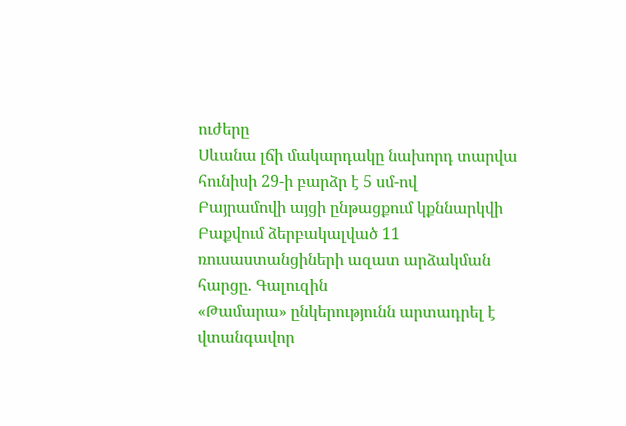ուժերը
Սևանա լճի մակարդակը նախորդ տարվա հունիսի 29-ի բարձր է 5 սմ-ով
Բայրամովի այցի ընթացքում կքննարկվի Բաքվում ձերբակալված 11 ռուսաստանցիների ազատ արձակման հարցը. Գալուզին
«Թամարա» ընկերությունն արտադրել է վտանգավոր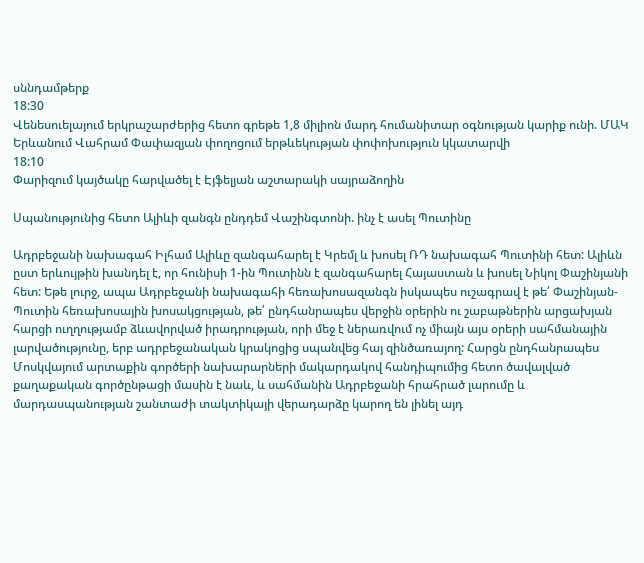սննդամթերք
18:30
Վենեսուելայում երկրաշարժերից հետո գրեթե 1,8 միլիոն մարդ հումանիտար օգնության կարիք ունի. ՄԱԿ
Երևանում Վահրամ Փափազյան փողոցում երթևեկության փոփոխություն կկատարվի
18:10
Փարիզում կայծակը հարվածել է Էյֆելյան աշտարակի սայրաձողին

Սպանությունից հետո Ալիևի զանգն ընդդեմ Վաշինգտոնի. ինչ է ասել Պուտինը

Ադրբեջանի նախագահ Իլհամ Ալիևը զանգահարել է Կրեմլ և խոսել ՌԴ նախագահ Պուտինի հետ: Ալիևն ըստ երևույթին խանդել է, որ հունիսի 1-ին Պուտինն է զանգահարել Հայաստան և խոսել Նիկոլ Փաշինյանի հետ: Եթե լուրջ, ապա Ադրբեջանի նախագահի հեռախոսազանգն իսկապես ուշագրավ է թե՛ Փաշինյան-Պուտին հեռախոսային խոսակցության, թե՛ ընդհանրապես վերջին օրերին ու շաբաթներին արցախյան հարցի ուղղությամբ ձևավորված իրադրության, որի մեջ է ներառվում ոչ միայն այս օրերի սահմանային լարվածությունը, երբ ադրբեջանական կրակոցից սպանվեց հայ զինծառայող: Հարցն ընդհանրապես Մոսկվայում արտաքին գործերի նախարարների մակարդակով հանդիպումից հետո ծավալված քաղաքական գործընթացի մասին է նաև, և սահմանին Ադրբեջանի հրահրած լարումը և մարդասպանության շանտաժի տակտիկայի վերադարձը կարող են լինել այդ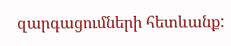զարգացումների հետևանք: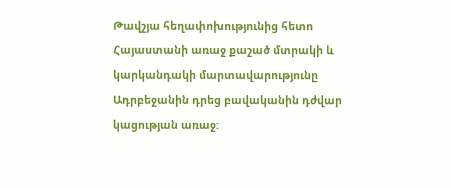Թավշյա հեղափոխությունից հետո Հայաստանի առաջ քաշած մտրակի և կարկանդակի մարտավարությունը Ադրբեջանին դրեց բավականին դժվար կացության առաջ: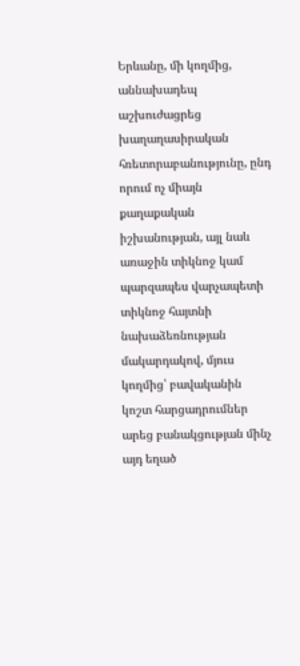Երևանը, մի կողմից, աննախադեպ աշխուժացրեց խաղաղասիրական հռետորաբանությունը, ընդ որում ոչ միայն քաղաքական իշխանության, այլ նաև առաջին տիկնոջ կամ պարզապես վարչապետի տիկնոջ հայտնի նախաձեռնության մակարդակով, մյուս կողմից՝ բավականին կոշտ հարցադրումներ արեց բանակցության մինչ այդ եղած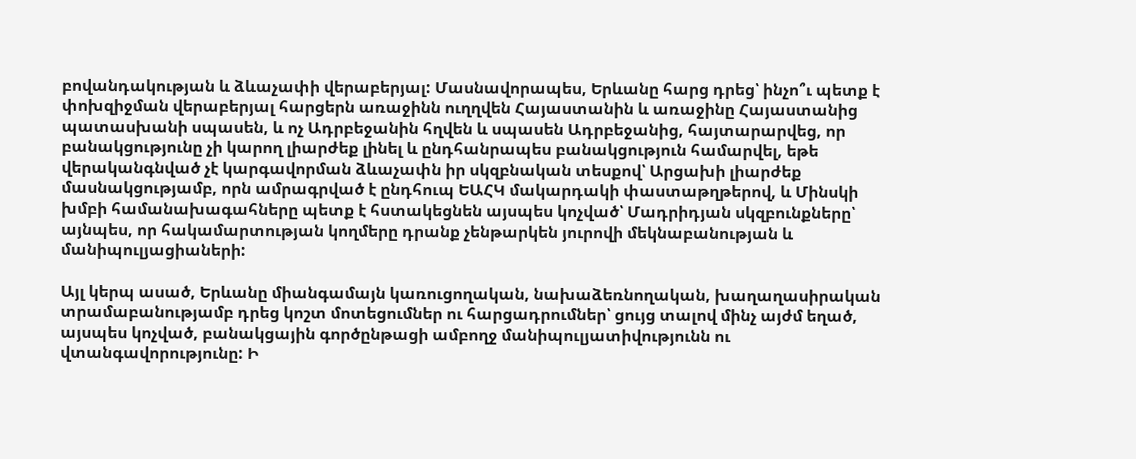բովանդակության և ձևաչափի վերաբերյալ: Մասնավորապես, Երևանը հարց դրեց՝ ինչո՞ւ պետք է փոխզիջման վերաբերյալ հարցերն առաջինն ուղղվեն Հայաստանին և առաջինը Հայաստանից պատասխանի սպասեն, և ոչ Ադրբեջանին հղվեն և սպասեն Ադրբեջանից, հայտարարվեց, որ բանակցությունը չի կարող լիարժեք լինել և ընդհանրապես բանակցություն համարվել, եթե վերականգնված չէ կարգավորման ձևաչափն իր սկզբնական տեսքով՝ Արցախի լիարժեք մասնակցությամբ, որն ամրագրված է ընդհուպ ԵԱՀԿ մակարդակի փաստաթղթերով, և Մինսկի խմբի համանախագահները պետք է հստակեցնեն այսպես կոչված՝ Մադրիդյան սկզբունքները՝ այնպես, որ հակամարտության կողմերը դրանք չենթարկեն յուրովի մեկնաբանության և մանիպուլյացիաների:

Այլ կերպ ասած, Երևանը միանգամայն կառուցողական, նախաձեռնողական, խաղաղասիրական տրամաբանությամբ դրեց կոշտ մոտեցումներ ու հարցադրումներ՝ ցույց տալով մինչ այժմ եղած, այսպես կոչված, բանակցային գործընթացի ամբողջ մանիպուլյատիվությունն ու վտանգավորությունը: Ի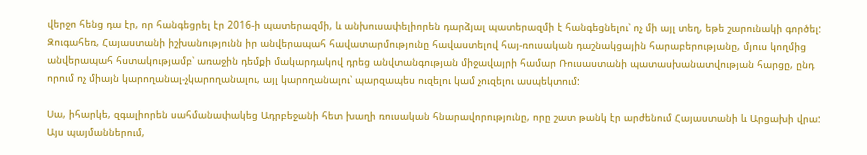վերջո հենց դա էր, որ հանգեցրել էր 2016-ի պատերազմի, և անխուսափելիորեն դարձյալ պատերազմի է հանգեցնելու՝ ոչ մի այլ տեղ, եթե շարունակի գործել: Զուգահեռ, Հայաստանի իշխանությունն իր անվերապահ հավատարմությունը հավաստելով հայ-ռուսական դաշնակցային հարաբերությանը, մյուս կողմից անվերապահ հստակությամբ՝ առաջին դեմքի մակարդակով դրեց անվտանգության միջավայրի համար Ռուսաստանի պատասխանատվության հարցը, ընդ որում ոչ միայն կարողանալ-չկարողանալու, այլ կարողանալու՝ պարզապես ուզելու կամ չուզելու ասպեկտում:

Սա, իհարկե, զգալիորեն սահմանափակեց Ադրբեջանի հետ խաղի ռուսական հնարավորությունը, որը շատ թանկ էր արժենում Հայաստանի և Արցախի վրա: Այս պայմաններում,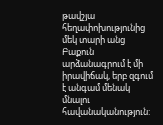թավշյա հեղափոխությունից մեկ տարի անց Բաքուն արձանագրում է մի իրավիճակ, երբ զգում է անգամ մենակ մնալու հավանականություն: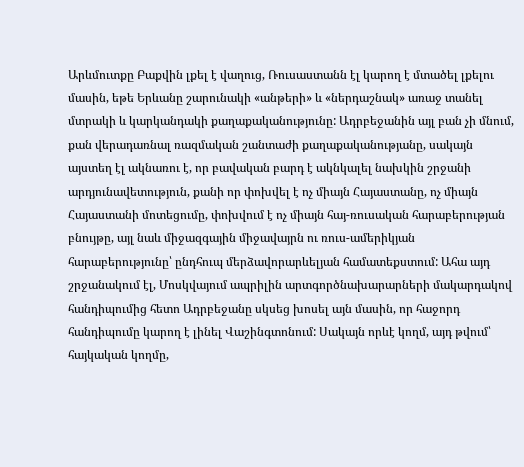Արևմուտքը Բաքվին լքել է վաղուց, Ռուսաստանն էլ կարող է մտածել լքելու մասին, եթե Երևանը շարունակի «անթերի» և «ներդաշնակ» առաջ տանել մտրակի և կարկանդակի քաղաքականությունը: Ադրբեջանին այլ բան չի մնում, քան վերադառնալ ռազմական շանտաժի քաղաքականությանը, սակայն այստեղ էլ ակնառու է, որ բավական բարդ է ակնկալել նախկին շրջանի արդյունավետություն, քանի որ փոխվել է ոչ միայն Հայաստանը, ոչ միայն Հայաստանի մոտեցումը, փոխվում է ոչ միայն հայ-ռուսական հարաբերության բնույթը, այլ նաև միջազգային միջավայրն ու ռուս-ամերիկյան հարաբերությունը՝ ընդհուպ մերձավորարևելյան համատեքստում: Ահա այդ շրջանակում էլ, Մոսկվայում ապրիլին արտգործնախարարների մակարդակով հանդիպումից հետո Ադրբեջանը սկսեց խոսել այն մասին, որ հաջորդ հանդիպումը կարող է լինել Վաշինգտոնում: Սակայն որևէ կողմ, այդ թվում՝ հայկական կողմը,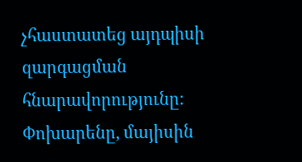չհաստատեց այդպիսի զարգացման հնարավորությունը: Փոխարենը, մայիսին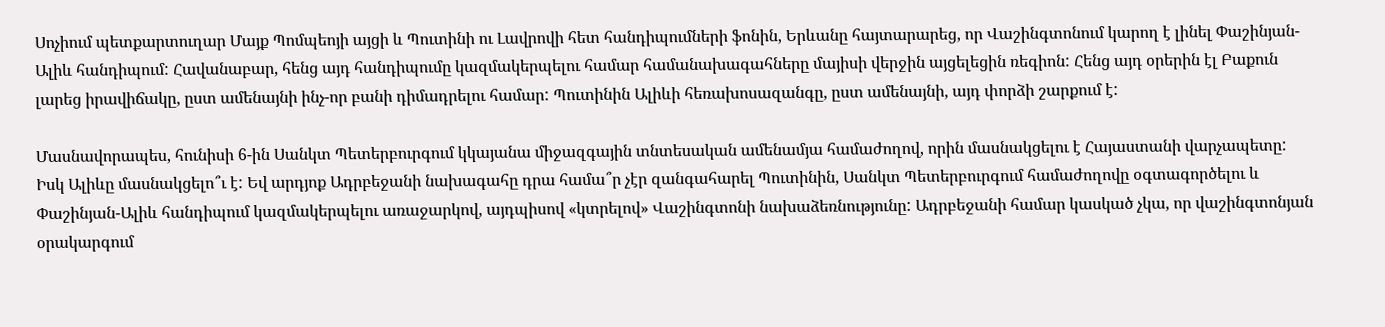Սոչիում պետքարտուղար Մայք Պոմպեոյի այցի և Պուտինի ու Լավրովի հետ հանդիպումների ֆոնին, Երևանը հայտարարեց, որ Վաշինգտոնում կարող է լինել Փաշինյան-Ալիև հանդիպում: Հավանաբար, հենց այդ հանդիպումը կազմակերպելու համար համանախագահները մայիսի վերջին այցելեցին ռեգիոն: Հենց այդ օրերին էլ Բաքուն լարեց իրավիճակը, ըստ ամենայնի ինչ-որ բանի դիմադրելու համար: Պուտինին Ալիևի հեռախոսազանգը, ըստ ամենայնի, այդ փորձի շարքում է:

Մասնավորապես, հունիսի 6-ին Սանկտ Պետերբուրգում կկայանա միջազգային տնտեսական ամենամյա համաժողով, որին մասնակցելու է Հայաստանի վարչապետը: Իսկ Ալիևը մասնակցելո՞ւ է: Եվ արդյոք Ադրբեջանի նախագահը դրա համա՞ր չէր զանգահարել Պուտինին, Սանկտ Պետերբուրգում համաժողովը օգտագործելու և Փաշինյան-Ալիև հանդիպում կազմակերպելու առաջարկով, այդպիսով «կտրելով» Վաշինգտոնի նախաձեռնությունը: Ադրբեջանի համար կասկած չկա, որ վաշինգտոնյան օրակարգում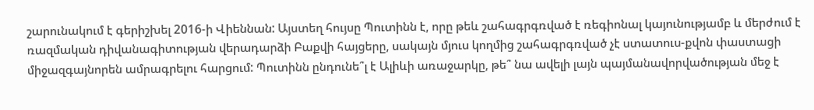շարունակում է գերիշխել 2016-ի Վիեննան: Այստեղ հույսը Պուտինն է, որը թեև շահագրգռված է ռեգիոնալ կայունությամբ և մերժում է ռազմական դիվանագիտության վերադարձի Բաքվի հայցերը, սակայն մյուս կողմից շահագրգռված չէ ստատուս-քվոն փաստացի միջազգայնորեն ամրագրելու հարցում: Պուտինն ընդունե՞լ է Ալիևի առաջարկը, թե՞ նա ավելի լայն պայմանավորվածության մեջ է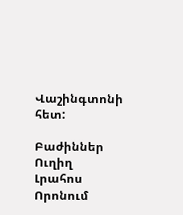Վաշինգտոնի հետ:

Բաժիններ
Ուղիղ
Լրահոս
Որոնում